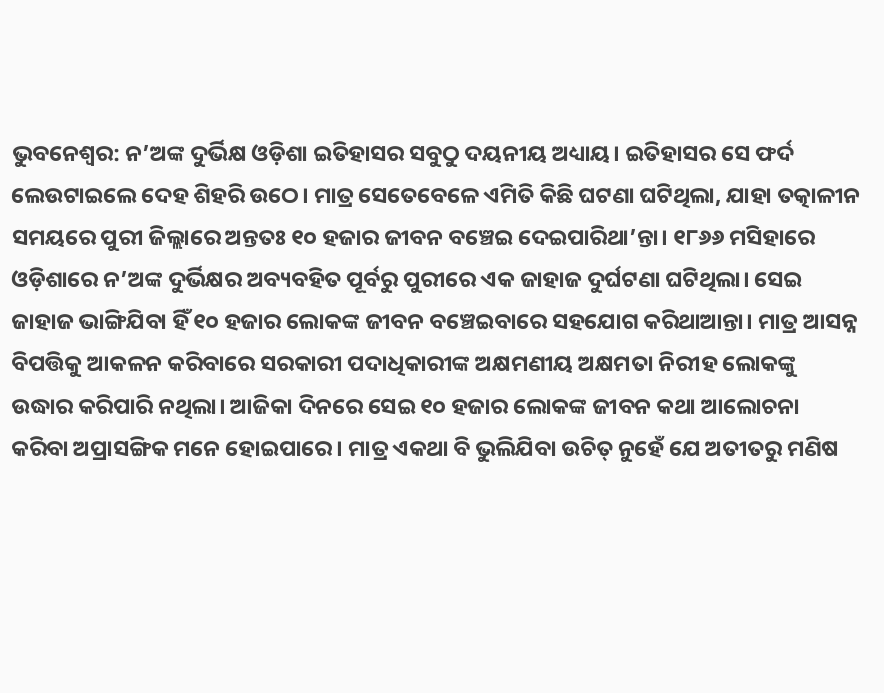ଭୁବନେଶ୍ବର: ନ’ଅଙ୍କ ଦୁର୍ଭିକ୍ଷ ଓଡ଼ିଶା ଇତିହାସର ସବୁଠୁ ଦୟନୀୟ ଅଧ୍ୟାୟ। ଇତିହାସର ସେ ଫର୍ଦ ଲେଉଟାଇଲେ ଦେହ ଶିହରି ଉଠେ। ମାତ୍ର ସେତେବେଳେ ଏମିତି କିଛି ଘଟଣା ଘଟିଥିଲା, ଯାହା ତତ୍କାଳୀନ ସମୟରେ ପୁରୀ ଜିଲ୍ଲାରେ ଅନ୍ତତଃ ୧୦ ହଜାର ଜୀବନ ବଞ୍ଚେଇ ଦେଇପାରିଥା’ନ୍ତା। ୧୮୬୬ ମସିହାରେ ଓଡ଼ିଶାରେ ନ’ଅଙ୍କ ଦୁର୍ଭିକ୍ଷର ଅବ୍ୟବହିତ ପୂର୍ବରୁ ପୁରୀରେ ଏକ ଜାହାଜ ଦୁର୍ଘଟଣା ଘଟିଥିଲା। ସେଇ ଜାହାଜ ଭାଙ୍ଗିଯିବା ହିଁ ୧୦ ହଜାର ଲୋକଙ୍କ ଜୀବନ ବଞ୍ଚେଇବାରେ ସହଯୋଗ କରିଥାଆନ୍ତା। ମାତ୍ର ଆସନ୍ନ ବିପତ୍ତିକୁ ଆକଳନ କରିବାରେ ସରକାରୀ ପଦାଧିକାରୀଙ୍କ ଅକ୍ଷମଣୀୟ ଅକ୍ଷମତା ନିରୀହ ଲୋକଙ୍କୁ ଉଦ୍ଧାର କରିପାରି ନଥିଲା। ଆଜିକା ଦିନରେ ସେଇ ୧୦ ହଜାର ଲୋକଙ୍କ ଜୀବନ କଥା ଆଲୋଚନା କରିବା ଅପ୍ରାସଙ୍ଗିକ ମନେ ହୋଇପାରେ। ମାତ୍ର ଏକଥା ବି ଭୁଲିଯିବା ଉଚିତ୍ ନୁହେଁ ଯେ ଅତୀତରୁ ମଣିଷ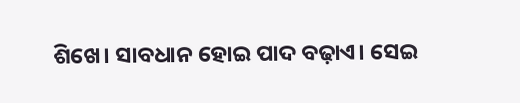ଶିଖେ। ସାବଧାନ ହୋଇ ପାଦ ବଢ଼ାଏ। ସେଇ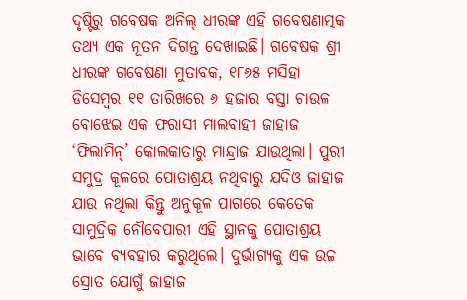ଦୃଷ୍ଟିରୁ ଗବେଷକ ଅନିଲ୍ ଧୀରଙ୍କ ଏହି ଗବେଷଣାତ୍ମକ ତଥ୍ୟ ଏକ ନୂତନ ଦିଗନ୍ତ ଦେଖାଇଛି। ଗବେଷକ ଶ୍ରୀ ଧୀରଙ୍କ ଗବେଷଣା ମୁତାବକ, ୧୮୬୫ ମସିହା ଡିସେମ୍ବର ୧୧ ତାରିଖରେ ୬ ହଜାର ବସ୍ତା ଚାଉଳ ବୋଝେଇ ଏକ ଫରାସୀ ମାଲବାହୀ ଜାହାଜ ‘ଫିଲାମିନ୍’ କୋଲକାତାରୁ ମାନ୍ଦ୍ରାଜ ଯାଉଥିଲା। ପୁରୀ ସମୁଦ୍ର କୂଳରେ ପୋତାଶ୍ରୟ ନଥିବାରୁ ଯଦିଓ ଜାହାଜ ଯାଉ ନଥିଲା କିନ୍ତୁ ଅନୁକୂଳ ପାଗରେ କେତେକ ସାମୁଦ୍ରିକ ନୌବେପାରୀ ଏହି ସ୍ଥାନକୁ ପୋତାଶ୍ରୟ ଭାବେ ବ୍ୟବହାର କରୁଥିଲେ। ଦୁର୍ଭାଗ୍ୟକୁ ଏକ ଉଚ୍ଚ ସ୍ରୋତ ଯୋଗୁଁ ଜାହାଜ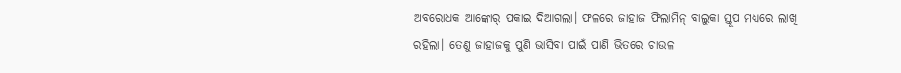ଅବରୋଧକ ଆଙ୍କୋର୍ ପକାଇ ଦିଆଗଲା। ଫଳରେ ଜାହାଜ ଫିଲାମିନ୍ ବାଲୁକା ସ୍ତୂପ ମଧ୍ୟରେ ଲାଖି ରହିଲା। ତେଣୁ ଜାହାଜକୁ ପୁଣି ଭାସିବା ପାଇଁ ପାଣି ଭିତରେ ଚାଉଳ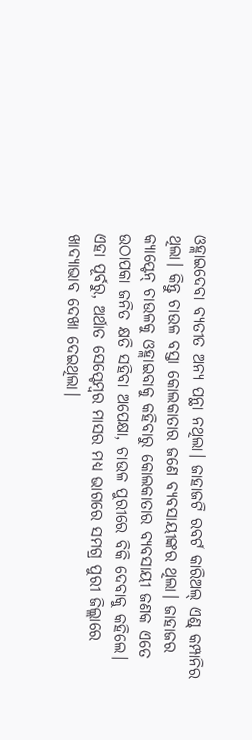ଓହ୍ଲାଇଦେବା ବ୍ୟତୀତ ଅନ୍ୟ ପନ୍ଥା ନଥିଲା। ଜାହାଜଟି ରବର୍ଟ କାରିଅଲ୍ ଏଣ୍ଡ୍ କମ୍ପାନିର ଥିଲା। କିନ୍ତୁ ଚାଉଳ ବସ୍ତା କୋଲକାତାର ଜଣେ ବ୍ୟବସାୟୀଙ୍କର ଥିଲା। ଜାହାଜର କ୍ୟାପ୍ଟେନ୍ ଚାଉଳକୁ ଓହ୍ଲାଇବାକୁ କହିବାରୁ କୋଲକାତାର ବ୍ୟବସାୟୀ ଜଣକ ଏତେ ଉଠାପକା ଜନିତ କ୍ଷତି ସହିବା ଅପେକ୍ଷା, ଚାଉଳ ପୁରୀରେ ବିକି ଦେବାକୁ କହିଲେ। ଏହା ପୂର୍ବରୁ, ଅର୍ଥାତ ସେପ୍ଟେମ୍ବର ମାସର ମଧ୍ୟ ଭାଗରେ ସମଗ୍ର ପୁରୀ ଜିଲ୍ଲାରେ ଖାଦ୍ୟାଭାବ ଦେଖା ଦେଇଥିଲା।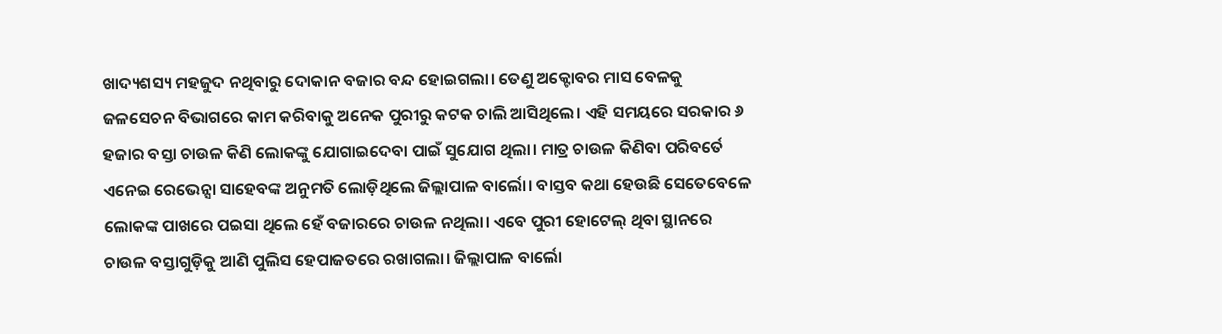ଖାଦ୍ୟଶସ୍ୟ ମହଜୁଦ ନଥିବାରୁ ଦୋକାନ ବଜାର ବନ୍ଦ ହୋଇଗଲା। ତେଣୁ ଅକ୍ଟୋବର ମାସ ବେଳକୁ ଜଳସେଚନ ବିଭାଗରେ କାମ କରିବାକୁ ଅନେକ ପୁରୀରୁ କଟକ ଚାଲି ଆସିଥିଲେ। ଏହି ସମୟରେ ସରକାର ୬ ହଜାର ବସ୍ତା ଚାଉଳ କିଣି ଲୋକଙ୍କୁ ଯୋଗାଇଦେବା ପାଇଁ ସୁଯୋଗ ଥିଲା। ମାତ୍ର ଚାଉଳ କିଣିବା ପରିବର୍ତେ ଏନେଇ ରେଭେନ୍ସା ସାହେବଙ୍କ ଅନୁମତି ଲୋଡ଼ିଥିଲେ ଜିଲ୍ଲାପାଳ ବାର୍ଲୋ। ବାସ୍ତବ କଥା ହେଉଛି ସେତେବେଳେ ଲୋକଙ୍କ ପାଖରେ ପଇସା ଥିଲେ ହେଁ ବଜାରରେ ଚାଉଳ ନଥିଲା। ଏବେ ପୁରୀ ହୋଟେଲ୍ ଥିବା ସ୍ଥାନରେ ଚାଉଳ ବସ୍ତାଗୁଡ଼ିକୁ ଆଣି ପୁଲିସ ହେପାଜତରେ ରଖାଗଲା। ଜିଲ୍ଲାପାଳ ବାର୍ଲୋ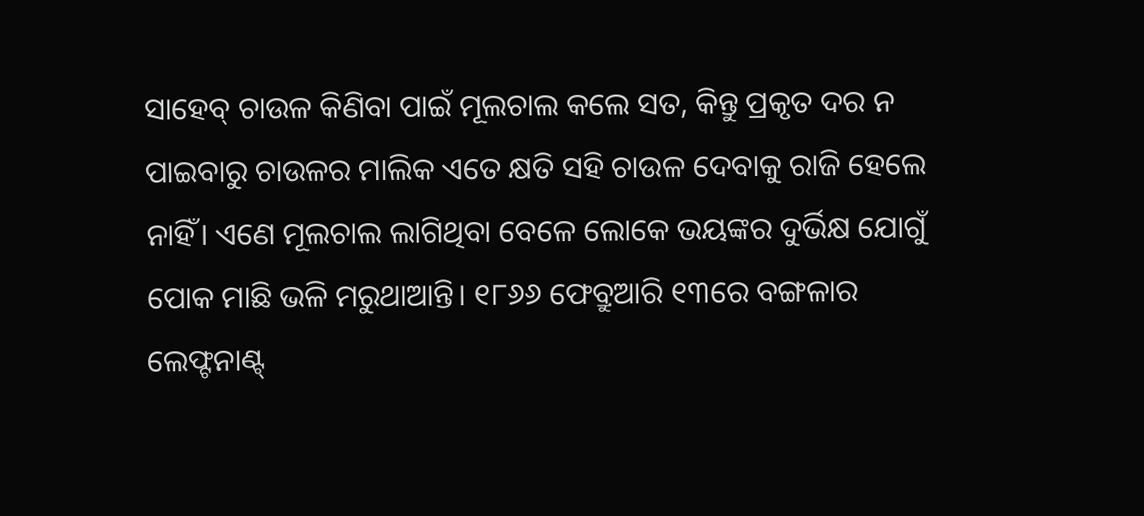ସାହେବ୍ ଚାଉଳ କିଣିବା ପାଇଁ ମୂଲଚାଲ କଲେ ସତ, କିନ୍ତୁ ପ୍ରକୃତ ଦର ନ ପାଇବାରୁ ଚାଉଳର ମାଲିକ ଏତେ କ୍ଷତି ସହି ଚାଉଳ ଦେବାକୁ ରାଜି ହେଲେ ନାହିଁ। ଏଣେ ମୂଲଚାଲ ଲାଗିଥିବା ବେଳେ ଲୋକେ ଭୟଙ୍କର ଦୁର୍ଭିକ୍ଷ ଯୋଗୁଁ ପୋକ ମାଛି ଭଳି ମରୁଥାଆନ୍ତି। ୧୮୬୬ ଫେବ୍ରୁଆରି ୧୩ରେ ବଙ୍ଗଳାର ଲେଫ୍ଟନାଣ୍ଟ୍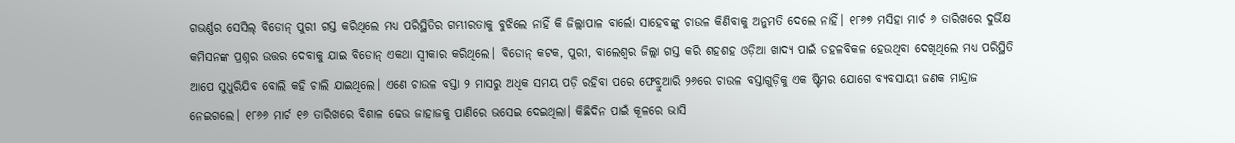ଗଭର୍ଣ୍ଣର ସେସିଲ୍ ବିଡୋନ୍ ପୁରୀ ଗସ୍ତ କରିଥିଲେ ମଧ୍ୟ ପରିସ୍ଥିତିର ଗମ୍ଭୀରତାକୁ ବୁଝିଲେ ନାହିଁ କି ଜିଲ୍ଲାପାଳ ବାର୍ଲୋ ସାହେବଙ୍କୁ ଚାଉଳ କିଣିବାକୁ ଅନୁମତି ଦେଲେ ନାହିଁ। ୧୮୬୭ ମସିହା ମାର୍ଚ ୬ ତାରିଖରେ ଦୁର୍ଭିକ୍ଷ କମିସନଙ୍କ ପ୍ରଶ୍ନର ଉତ୍ତର ଦେବାକୁ ଯାଇ ବିଡୋନ୍ ଏକଥା ସ୍ବୀକାର କରିଥିଲେ। ବିଡୋନ୍ କଟକ, ପୁରୀ, ବାଲେଶ୍ବର ଜିଲ୍ଲା ଗସ୍ତ କରି ଶହଶହ ଓଡ଼ିଆ ଖାଦ୍ୟ ପାଇଁ ଡହଳବିକଳ ହେଉଥିବା ଦେଖିଥିଲେ ମଧ୍ୟ ପରିସ୍ଥିତି ଆପେ ସୁଧୁରିଯିବ ବୋଲି କହି ଚାଲି ଯାଇଥିଲେ। ଏଣେ ଚାଉଳ ବସ୍ତା ୨ ମାସରୁ ଅଧିକ ସମୟ ପଡ଼ି ରହିବା ପରେ ଫେବ୍ରୁଆରି ୨୬ରେ ଚାଉଳ ବସ୍ତାଗୁଡ଼ିକୁ ଏକ ଷ୍ଟିମର ଯୋଗେ ବ୍ୟବସାୟୀ ଜଣକ ମାନ୍ଦ୍ରାଜ ନେଇଗଲେ। ୧୮୬୬ ମାର୍ଚ ୧୬ ତାରିଖରେ ବିଶାଳ ଢେଉ ଜାହାଜକୁ ପାଣିରେ ଭସେଇ ଦେଇଥିଲା। କିଛିଦିନ ପାଇଁ କୂଳରେ ଭାସି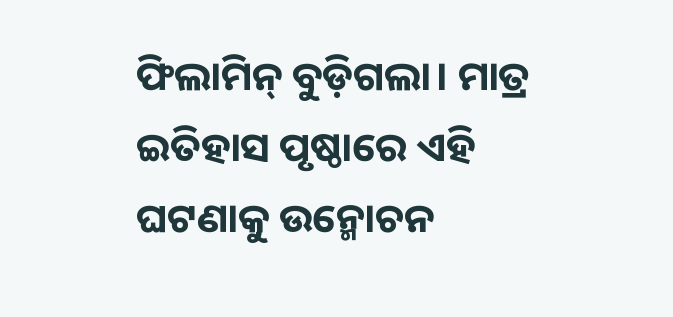ଫିଲାମିନ୍ ବୁଡ଼ିଗଲା। ମାତ୍ର ଇତିହାସ ପୃଷ୍ଠାରେ ଏହି ଘଟଣାକୁ ଉନ୍ମୋଚନ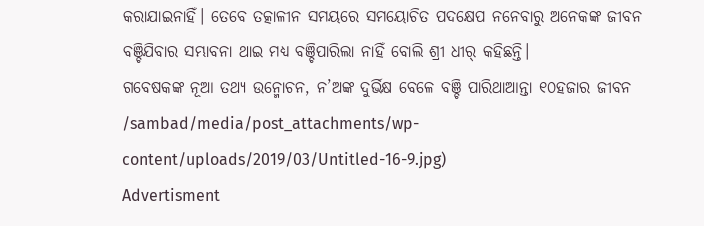କରାଯାଇନାହିଁ। ତେବେ ତତ୍କାଳୀନ ସମୟରେ ସମୟୋଚିତ ପଦକ୍ଷେପ ନନେବାରୁ ଅନେକଙ୍କ ଜୀବନ ବଞ୍ଚିଯିବାର ସମ୍ଭାବନା ଥାଇ ମଧ୍ୟ ବଞ୍ଚିପାରିଲା ନାହିଁ ବୋଲି ଶ୍ରୀ ଧୀର୍ କହିଛନ୍ତି।
ଗବେଷକଙ୍କ ନୂଆ ତଥ୍ୟ ଉନ୍ମୋଚନ, ନ’ଅଙ୍କ ଦୁର୍ଭିକ୍ଷ ବେଳେ ବଞ୍ଚି ପାରିଥାଆନ୍ତା ୧୦ହଜାର ଜୀବନ
/sambad/media/post_attachments/wp-content/uploads/2019/03/Untitled-16-9.jpg)
Advertisment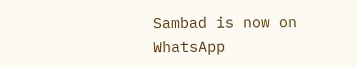Sambad is now on WhatsApp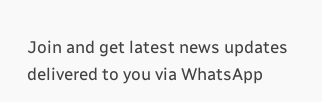Join and get latest news updates delivered to you via WhatsApp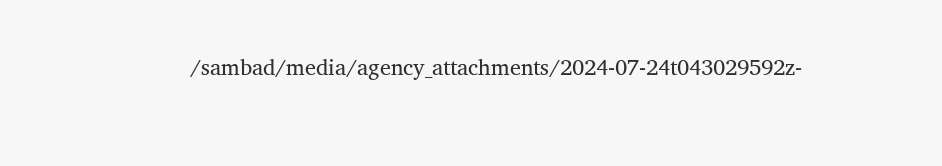/sambad/media/agency_attachments/2024-07-24t043029592z-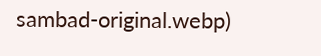sambad-original.webp)